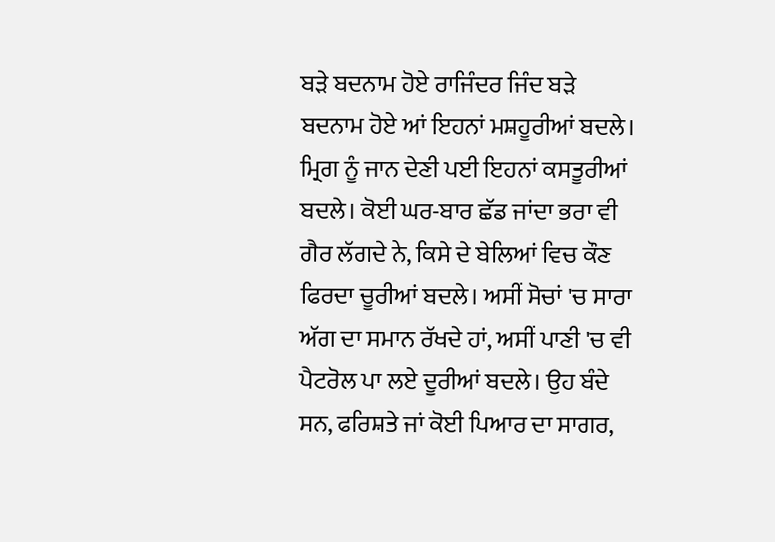ਬੜੇ ਬਦਨਾਮ ਹੋਏ ਰਾਜਿੰਦਰ ਜਿੰਦ ਬੜੇ ਬਦਨਾਮ ਹੋਏ ਆਂ ਇਹਨਾਂ ਮਸ਼ਹੂਰੀਆਂ ਬਦਲੇ। ਮ੍ਰਿਗ ਨੂੰ ਜਾਨ ਦੇਣੀ ਪਈ ਇਹਨਾਂ ਕਸਤੂਰੀਆਂ ਬਦਲੇ। ਕੋਈ ਘਰ-ਬਾਰ ਛੱਡ ਜਾਂਦਾ ਭਰਾ ਵੀ ਗੈਰ ਲੱਗਦੇ ਨੇ, ਕਿਸੇ ਦੇ ਬੇਲਿਆਂ ਵਿਚ ਕੌਣ ਫਿਰਦਾ ਚੂਰੀਆਂ ਬਦਲੇ। ਅਸੀਂ ਸੋਚਾਂ 'ਚ ਸਾਰਾ ਅੱਗ ਦਾ ਸਮਾਨ ਰੱਖਦੇ ਹਾਂ, ਅਸੀਂ ਪਾਣੀ 'ਚ ਵੀ ਪੈਟਰੋਲ ਪਾ ਲਏ ਦੂਰੀਆਂ ਬਦਲੇ। ਉਹ ਬੰਦੇ ਸਨ, ਫਰਿਸ਼ਤੇ ਜਾਂ ਕੋਈ ਪਿਆਰ ਦਾ ਸਾਗਰ,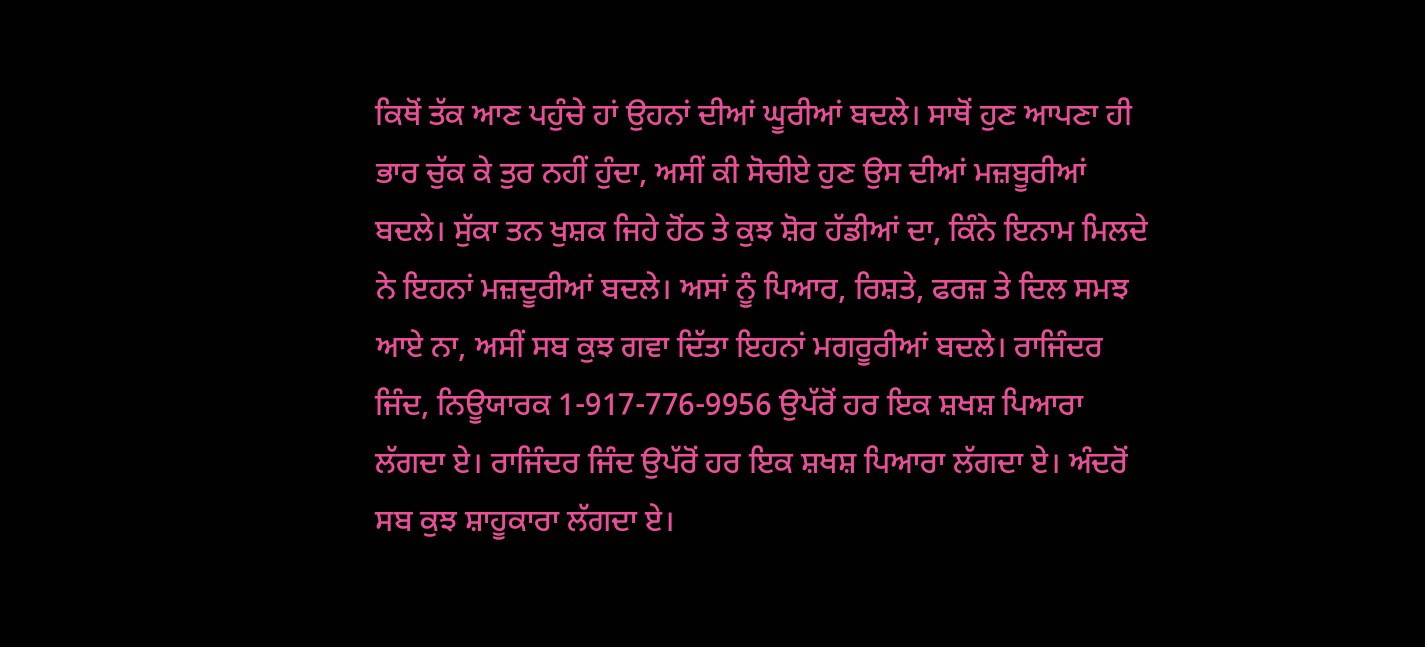ਕਿਥੋਂ ਤੱਕ ਆਣ ਪਹੁੰਚੇ ਹਾਂ ਉਹਨਾਂ ਦੀਆਂ ਘੂਰੀਆਂ ਬਦਲੇ। ਸਾਥੋਂ ਹੁਣ ਆਪਣਾ ਹੀ ਭਾਰ ਚੁੱਕ ਕੇ ਤੁਰ ਨਹੀਂ ਹੁੰਦਾ, ਅਸੀਂ ਕੀ ਸੋਚੀਏ ਹੁਣ ਉਸ ਦੀਆਂ ਮਜ਼ਬੂਰੀਆਂ ਬਦਲੇ। ਸੁੱਕਾ ਤਨ ਖੁਸ਼ਕ ਜਿਹੇ ਹੋਂਠ ਤੇ ਕੁਝ ਸ਼ੋਰ ਹੱਡੀਆਂ ਦਾ, ਕਿੰਨੇ ਇਨਾਮ ਮਿਲਦੇ ਨੇ ਇਹਨਾਂ ਮਜ਼ਦੂਰੀਆਂ ਬਦਲੇ। ਅਸਾਂ ਨੂੰ ਪਿਆਰ, ਰਿਸ਼ਤੇ, ਫਰਜ਼ ਤੇ ਦਿਲ ਸਮਝ ਆਏ ਨਾ, ਅਸੀਂ ਸਬ ਕੁਝ ਗਵਾ ਦਿੱਤਾ ਇਹਨਾਂ ਮਗਰੂਰੀਆਂ ਬਦਲੇ। ਰਾਜਿੰਦਰ ਜਿੰਦ, ਨਿਊਯਾਰਕ 1-917-776-9956 ਉਪੱਰੋਂ ਹਰ ਇਕ ਸ਼ਖਸ਼ ਪਿਆਰਾ ਲੱਗਦਾ ਏ। ਰਾਜਿੰਦਰ ਜਿੰਦ ਉਪੱਰੋਂ ਹਰ ਇਕ ਸ਼ਖਸ਼ ਪਿਆਰਾ ਲੱਗਦਾ ਏ। ਅੰਦਰੋਂ ਸਬ ਕੁਝ ਸ਼ਾਹੂਕਾਰਾ ਲੱਗਦਾ ਏ।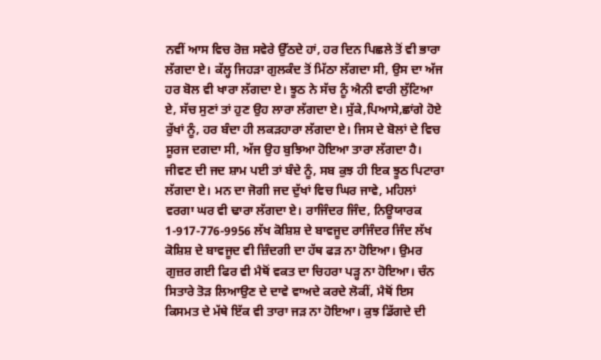ਨਵੀਂ ਆਸ ਵਿਚ ਰੋਜ਼ ਸਵੇਰੇ ਉੱਠਦੇ ਹਾਂ, ਹਰ ਦਿਨ ਪਿਛਲੇ ਤੋਂ ਵੀ ਭਾਰਾ ਲੱਗਦਾ ਏ। ਕੱਲ੍ਹ ਜਿਹੜਾ ਗੁਲਕੰਦ ਤੋਂ ਮਿੱਠਾ ਲੱਗਦਾ ਸੀ, ਉਸ ਦਾ ਅੱਜ ਹਰ ਬੋਲ ਵੀ ਖਾਰਾ ਲੱਗਦਾ ਏ। ਝੂਠ ਨੇ ਸੱਚ ਨੂੰ ਐਨੀ ਵਾਰੀ ਲੁੱਟਿਆ ਏ, ਸੱਚ ਸੁਣਾਂ ਤਾਂ ਹੁਣ ਉਹ ਲਾਰਾ ਲੱਗਦਾ ਏ। ਸੁੱਕੇ,ਪਿਆਸੇ,ਛਾਂਗੇ ਹੋਏ ਰੁੱਖਾਂ ਨੂੰ, ਹਰ ਬੰਦਾ ਹੀ ਲਕੜਹਾਰਾ ਲੱਗਦਾ ਏ। ਜਿਸ ਦੇ ਬੋਲਾਂ ਦੇ ਵਿਚ ਸੂਰਜ ਦਗਦਾ ਸੀ, ਅੱਜ ਉਹ ਬੁਝਿਆ ਹੋਇਆ ਤਾਰਾ ਲੱਗਦਾ ਹੈ। ਜੀਵਣ ਦੀ ਜਦ ਸ਼ਾਮ ਪਈ ਤਾਂ ਬੰਦੇ ਨੂੰ, ਸਬ ਕੁਝ ਹੀ ਇਕ ਝੂਠ ਪਿਟਾਰਾ ਲੱਗਦਾ ਏ। ਮਨ ਦਾ ਜੋਗੀ ਜਦ ਦੁੱਖਾਂ ਵਿਚ ਘਿਰ ਜਾਵੇ, ਮਹਿਲਾਂ ਵਰਗਾ ਘਰ ਵੀ ਢਾਰਾ ਲੱਗਦਾ ਏ। ਰਾਜਿੰਦਰ ਜਿੰਦ, ਨਿਊਯਾਰਕ 1-917-776-9956 ਲੱਖ ਕੋਸ਼ਿਸ਼ ਦੇ ਬਾਵਜੂਦ ਰਾਜਿੰਦਰ ਜਿੰਦ ਲੱਖ ਕੋਸ਼ਿਸ਼ ਦੇ ਬਾਵਜੂਦ ਵੀ ਜ਼ਿੰਦਗੀ ਦਾ ਹੱਥ ਫੜ ਨਾ ਹੋਇਆ। ਉਮਰ ਗੁਜ਼ਰ ਗਈ ਫਿਰ ਵੀ ਮੈਥੋਂ ਵਕਤ ਦਾ ਚਿਹਰਾ ਪੜ੍ਹ ਨਾ ਹੋਇਆ। ਚੰਨ ਸਿਤਾਰੇ ਤੋੜ ਲਿਆਉਣ ਦੇ ਦਾਵੇ ਵਾਅਦੇ ਕਰਦੇ ਲੋਕੀਂ, ਮੈਥੋਂ ਇਸ ਕਿਸਮਤ ਦੇ ਮੱਥੇ ਇੱਕ ਵੀ ਤਾਰਾ ਜੜ ਨਾ ਹੋਇਆ। ਕੁਝ ਡਿੱਗਦੇ ਦੀ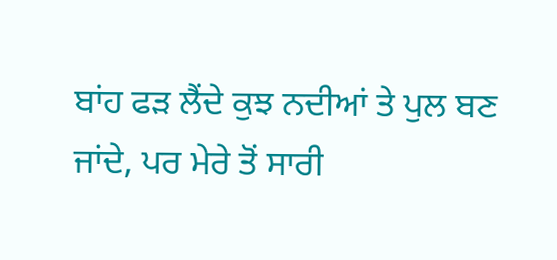ਬਾਂਹ ਫੜ ਲੈਂਦੇ ਕੁਝ ਨਦੀਆਂ ਤੇ ਪੁਲ ਬਣ ਜਾਂਦੇ, ਪਰ ਮੇਰੇ ਤੋਂ ਸਾਰੀ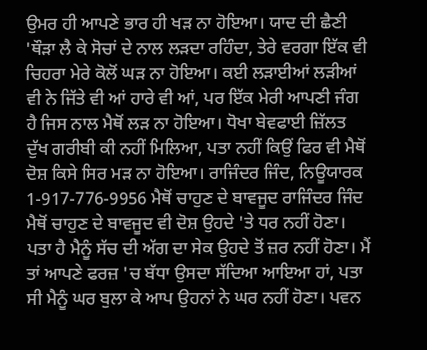ਉਮਰ ਹੀ ਆਪਣੇ ਭਾਰ ਹੀ ਖੜ ਨਾ ਹੋਇਆ। ਯਾਦ ਦੀ ਛੈਣੀ 'ਥੌੜਾ ਲੈ ਕੇ ਸੋਚਾਂ ਦੇ ਨਾਲ ਲੜਦਾ ਰਹਿੰਦਾ, ਤੇਰੇ ਵਰਗਾ ਇੱਕ ਵੀ ਚਿਹਰਾ ਮੇਰੇ ਕੋਲੋਂ ਘੜ ਨਾ ਹੋਇਆ। ਕਈ ਲੜਾਈਆਂ ਲੜੀਆਂ ਵੀ ਨੇ ਜਿੱਤੇ ਵੀ ਆਂ ਹਾਰੇ ਵੀ ਆਂ, ਪਰ ਇੱਕ ਮੇਰੀ ਆਪਣੀ ਜੰਗ ਹੈ ਜਿਸ ਨਾਲ ਮੈਥੋਂ ਲੜ ਨਾ ਹੋਇਆ। ਧੋਖਾ ਬੇਵਫਾਈ ਜ਼ਿੱਲਤ ਦੁੱਖ ਗਰੀਬੀ ਕੀ ਨਹੀਂ ਮਿਲਿਆ, ਪਤਾ ਨਹੀਂ ਕਿਉਂ ਫਿਰ ਵੀ ਮੈਥੋਂ ਦੋਸ਼ ਕਿਸੇ ਸਿਰ ਮੜ ਨਾ ਹੋਇਆ। ਰਾਜਿੰਦਰ ਜਿੰਦ, ਨਿਊਯਾਰਕ 1-917-776-9956 ਮੈਥੋਂ ਚਾਹੁਣ ਦੇ ਬਾਵਜੂਦ ਰਾਜਿੰਦਰ ਜਿੰਦ ਮੈਥੋਂ ਚਾਹੁਣ ਦੇ ਬਾਵਜੂਦ ਵੀ ਦੋਸ਼ ਉਹਦੇ 'ਤੇ ਧਰ ਨਹੀਂ ਹੋਣਾ। ਪਤਾ ਹੈ ਮੈਨੂੰ ਸੱਚ ਦੀ ਅੱਗ ਦਾ ਸੇਕ ਉਹਦੇ ਤੋਂ ਜ਼ਰ ਨਹੀਂ ਹੋਣਾ। ਮੈਂ ਤਾਂ ਆਪਣੇ ਫਰਜ਼ 'ਚ ਬੱਧਾ ਉਸਦਾ ਸੱਦਿਆ ਆਇਆ ਹਾਂ, ਪਤਾ ਸੀ ਮੈਨੂੰ ਘਰ ਬੁਲਾ ਕੇ ਆਪ ਉਹਨਾਂ ਨੇ ਘਰ ਨਹੀਂ ਹੋਣਾ। ਪਵਨ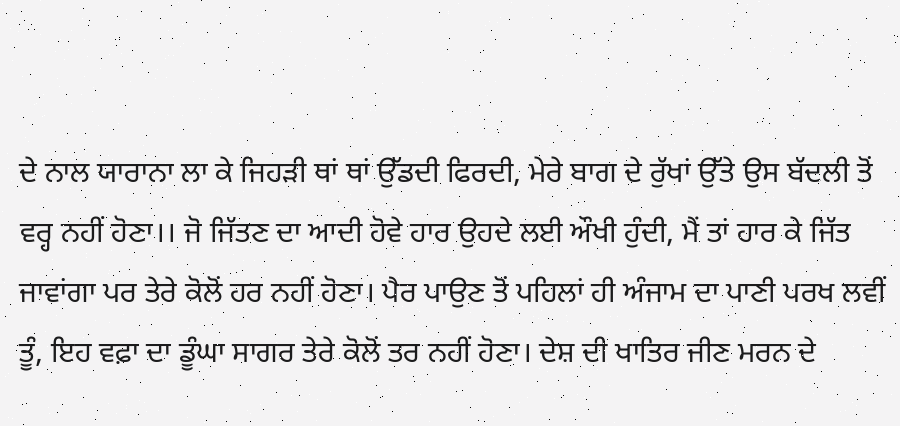ਦੇ ਨਾਲ ਯਾਰਾਨਾ ਲਾ ਕੇ ਜਿਹੜੀ ਥਾਂ ਥਾਂ ਉੱਡਦੀ ਫਿਰਦੀ, ਮੇਰੇ ਬਾਗ ਦੇ ਰੁੱਖਾਂ ਉੱਤੇ ਉਸ ਬੱਦਲੀ ਤੋਂ ਵਰ੍ਹ ਨਹੀਂ ਹੋਣਾ।। ਜੋ ਜਿੱਤਣ ਦਾ ਆਦੀ ਹੋਵੇ ਹਾਰ ਉਹਦੇ ਲਈ ਔਖੀ ਹੁੰਦੀ, ਮੈਂ ਤਾਂ ਹਾਰ ਕੇ ਜਿੱਤ ਜਾਵਾਂਗਾ ਪਰ ਤੇਰੇ ਕੋਲੋਂ ਹਰ ਨਹੀਂ ਹੋਣਾ। ਪੈਰ ਪਾਉਣ ਤੋਂ ਪਹਿਲਾਂ ਹੀ ਅੰਜਾਮ ਦਾ ਪਾਣੀ ਪਰਖ ਲਵੀਂ ਤੂੰ, ਇਹ ਵਫ਼ਾ ਦਾ ਡੂੰਘਾ ਸਾਗਰ ਤੇਰੇ ਕੋਲੋਂ ਤਰ ਨਹੀਂ ਹੋਣਾ। ਦੇਸ਼ ਦੀ ਖਾਤਿਰ ਜੀਣ ਮਰਨ ਦੇ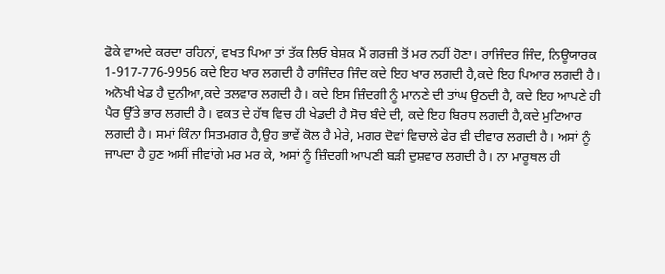ਫੋਕੇ ਵਾਅਦੇ ਕਰਦਾ ਰਹਿਨਾਂ, ਵਖਤ ਪਿਆ ਤਾਂ ਤੱਕ ਲਿਓ ਬੇਸ਼ਕ ਮੈਂ ਗਰਜ਼ੀ ਤੋਂ ਮਰ ਨਹੀਂ ਹੋਣਾ। ਰਾਜਿੰਦਰ ਜਿੰਦ, ਨਿਊਯਾਰਕ 1-917-776-9956 ਕਦੇ ਇਹ ਖਾਰ ਲਗਦੀ ਹੈ ਰਾਜਿੰਦਰ ਜਿੰਦ ਕਦੇ ਇਹ ਖਾਰ ਲਗਦੀ ਹੈ,ਕਦੇ ਇਹ ਪਿਆਰ ਲਗਦੀ ਹੈ। ਅਨੋਖੀ ਖੇਡ ਹੈ ਦੁਨੀਆ,ਕਦੇ ਤਲਵਾਰ ਲਗਦੀ ਹੈ। ਕਦੇ ਇਸ ਜ਼ਿੰਦਗੀ ਨੂੰ ਮਾਨਣੇ ਦੀ ਤਾਂਘ ਉਠਦੀ ਹੈ, ਕਦੇ ਇਹ ਆਪਣੇ ਹੀ ਪੈਰ ਉੱਤੇ ਭਾਰ ਲਗਦੀ ਹੈ। ਵਕਤ ਦੇ ਹੱਥ ਵਿਚ ਹੀ ਖੇਡਦੀ ਹੈ ਸੋਚ ਬੰਦੇ ਦੀ, ਕਦੇ ਇਹ ਬਿਰਧ ਲਗਦੀ ਹੈ,ਕਦੇ ਮੁਟਿਆਰ ਲਗਦੀ ਹੈ। ਸਮਾਂ ਕਿੰਨਾ ਸਿਤਮਗਰ ਹੈ,ਉਹ ਭਾਵੇਂ ਕੋਲ ਹੈ ਮੇਰੇ, ਮਗਰ ਦੋਵਾਂ ਵਿਚਾਲੇ ਫੇਰ ਵੀ ਦੀਵਾਰ ਲਗਦੀ ਹੈ। ਅਸਾਂ ਨੂੰ ਜਾਪਦਾ ਹੈ ਹੁਣ ਅਸੀਂ ਜੀਵਾਂਗੇ ਮਰ ਮਰ ਕੇ, ਅਸਾਂ ਨੂੰ ਜ਼ਿੰਦਗੀ ਆਪਣੀ ਬੜੀ ਦੁਸ਼ਵਾਰ ਲਗਦੀ ਹੈ। ਨਾ ਮਾਰੂਥਲ ਹੀ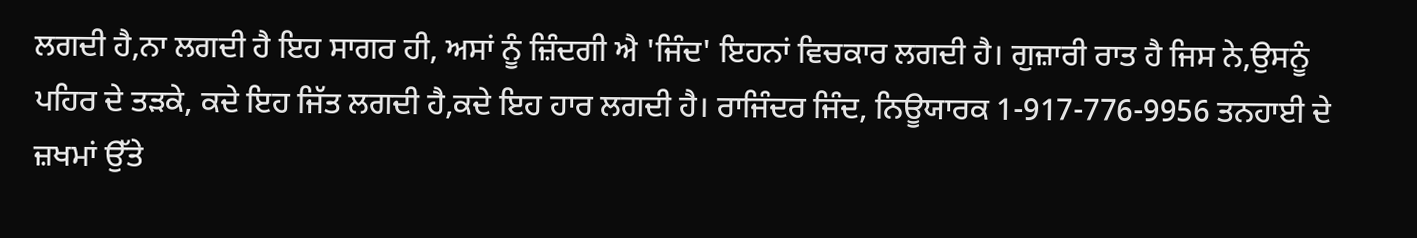ਲਗਦੀ ਹੈ,ਨਾ ਲਗਦੀ ਹੈ ਇਹ ਸਾਗਰ ਹੀ, ਅਸਾਂ ਨੂੰ ਜ਼ਿੰਦਗੀ ਐ 'ਜਿੰਦ' ਇਹਨਾਂ ਵਿਚਕਾਰ ਲਗਦੀ ਹੈ। ਗੁਜ਼ਾਰੀ ਰਾਤ ਹੈ ਜਿਸ ਨੇ,ਉਸਨੂੰ ਪਹਿਰ ਦੇ ਤੜਕੇ, ਕਦੇ ਇਹ ਜਿੱਤ ਲਗਦੀ ਹੈ,ਕਦੇ ਇਹ ਹਾਰ ਲਗਦੀ ਹੈ। ਰਾਜਿੰਦਰ ਜਿੰਦ, ਨਿਊਯਾਰਕ 1-917-776-9956 ਤਨਹਾਈ ਦੇ ਜ਼ਖਮਾਂ ਉੱਤੇ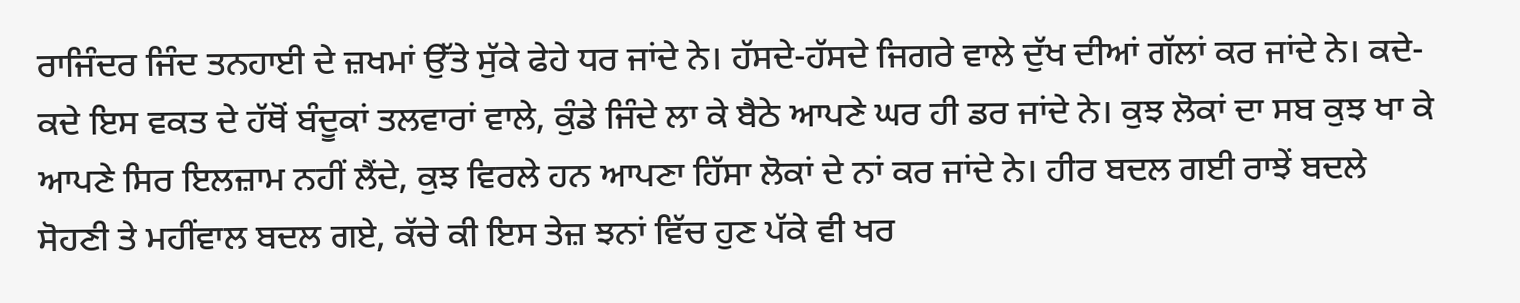ਰਾਜਿੰਦਰ ਜਿੰਦ ਤਨਹਾਈ ਦੇ ਜ਼ਖਮਾਂ ਉੱਤੇ ਸੁੱਕੇ ਫੇਹੇ ਧਰ ਜਾਂਦੇ ਨੇ। ਹੱਸਦੇ-ਹੱਸਦੇ ਜਿਗਰੇ ਵਾਲੇ ਦੁੱਖ ਦੀਆਂ ਗੱਲਾਂ ਕਰ ਜਾਂਦੇ ਨੇ। ਕਦੇ-ਕਦੇ ਇਸ ਵਕਤ ਦੇ ਹੱਥੋਂ ਬੰਦੂਕਾਂ ਤਲਵਾਰਾਂ ਵਾਲੇ, ਕੁੰਡੇ ਜਿੰਦੇ ਲਾ ਕੇ ਬੈਠੇ ਆਪਣੇ ਘਰ ਹੀ ਡਰ ਜਾਂਦੇ ਨੇ। ਕੁਝ ਲੋਕਾਂ ਦਾ ਸਬ ਕੁਝ ਖਾ ਕੇ ਆਪਣੇ ਸਿਰ ਇਲਜ਼ਾਮ ਨਹੀਂ ਲੈਂਦੇ, ਕੁਝ ਵਿਰਲੇ ਹਨ ਆਪਣਾ ਹਿੱਸਾ ਲੋਕਾਂ ਦੇ ਨਾਂ ਕਰ ਜਾਂਦੇ ਨੇ। ਹੀਰ ਬਦਲ ਗਈ ਰਾਝੇਂ ਬਦਲੇ ਸੋਹਣੀ ਤੇ ਮਹੀਂਵਾਲ ਬਦਲ ਗਏ, ਕੱਚੇ ਕੀ ਇਸ ਤੇਜ਼ ਝਨਾਂ ਵਿੱਚ ਹੁਣ ਪੱਕੇ ਵੀ ਖਰ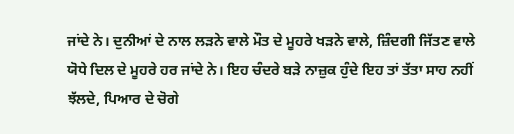ਜਾਂਦੇ ਨੇ। ਦੁਨੀਆਂ ਦੇ ਨਾਲ ਲੜਨੇ ਵਾਲੇ ਮੌਤ ਦੇ ਮੂਹਰੇ ਖੜਨੇ ਵਾਲੇ, ਜ਼ਿੰਦਗੀ ਜਿੱਤਣ ਵਾਲੇ ਯੋਧੇ ਦਿਲ ਦੇ ਮੂਹਰੇ ਹਰ ਜਾਂਦੇ ਨੇ। ਇਹ ਚੰਦਰੇ ਬੜੇ ਨਾਜ਼ੁਕ ਹੁੰਦੇ ਇਹ ਤਾਂ ਤੱਤਾ ਸਾਹ ਨਹੀਂ ਝੱਲਦੇ, ਪਿਆਰ ਦੇ ਚੋਗੇ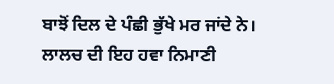ਬਾਝੋਂ ਦਿਲ ਦੇ ਪੰਛੀ ਭੁੱਖੇ ਮਰ ਜਾਂਦੇ ਨੇ। ਲਾਲਚ ਦੀ ਇਹ ਹਵਾ ਨਿਮਾਣੀ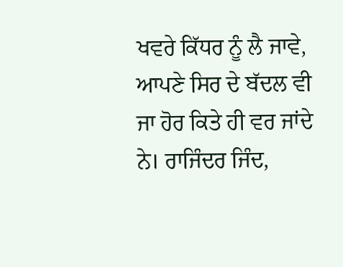ਖਵਰੇ ਕਿੱਧਰ ਨੂੰ ਲੈ ਜਾਵੇ, ਆਪਣੇ ਸਿਰ ਦੇ ਬੱਦਲ ਵੀ ਜਾ ਹੋਰ ਕਿਤੇ ਹੀ ਵਰ ਜਾਂਦੇ ਨੇ। ਰਾਜਿੰਦਰ ਜਿੰਦ,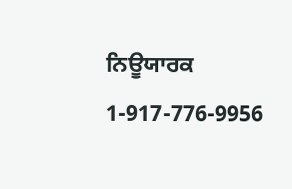ਨਿਊਯਾਰਕ 1-917-776-9956